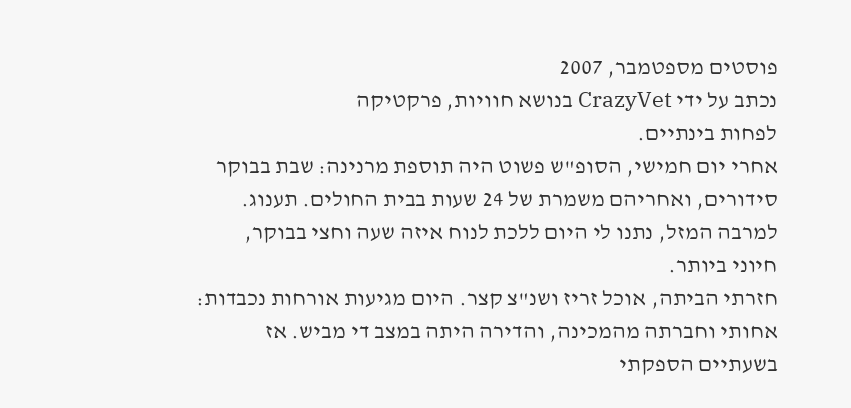פוסטים מספטמבר, 2007
נכתב על ידי CrazyVet בנושא חוויות, פרקטיקה
לפחות בינתיים.
אחרי יום חמישי, הסופ"ש פשוט היה תוספת מרנינה: שבת בבוקר סידורים, ואחריהם משמרת של 24 שעות בבית החולים. תענוג. למרבה המזל, נתנו לי היום ללכת לנוח איזה שעה וחצי בבוקר, חיוני ביותר.
חזרתי הביתה, אוכל זריז ושנ"צ קצר. היום מגיעות אורחות נכבדות: אחותי וחברתה מהמכינה, והדירה היתה במצב די מביש. אז בשעתיים הספקתי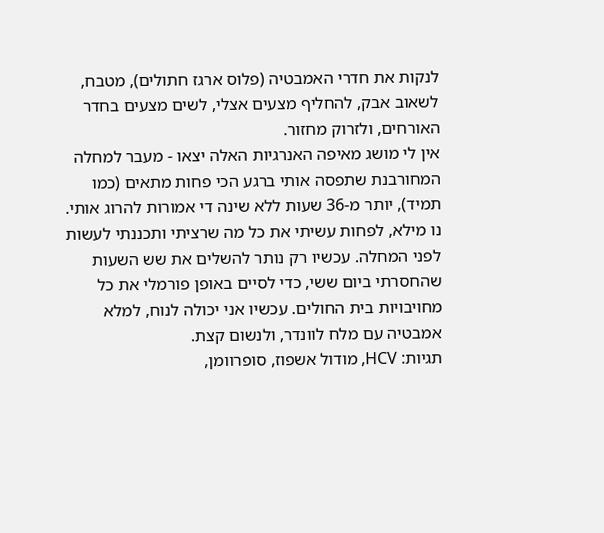לנקות את חדרי האמבטיה (פלוס ארגז חתולים), מטבח, לשאוב אבק, להחליף מצעים אצלי, לשים מצעים בחדר האורחים, ולזרוק מחזור.
אין לי מושג מאיפה האנרגיות האלה יצאו - מעבר למחלה המחורבנת שתפסה אותי ברגע הכי פחות מתאים (כמו תמיד), יותר מ-36 שעות ללא שינה די אמורות להרוג אותי.
נו מילא, לפחות עשיתי את כל מה שרציתי ותכננתי לעשות לפני המחלה. עכשיו רק נותר להשלים את שש השעות שהחסרתי ביום ששי, כדי לסיים באופן פורמלי את כל מחויבויות בית החולים. עכשיו אני יכולה לנוח, למלא אמבטיה עם מלח לוונדר, ולנשום קצת.
תגיות: HCV, מודול אשפוז, סופרוומן,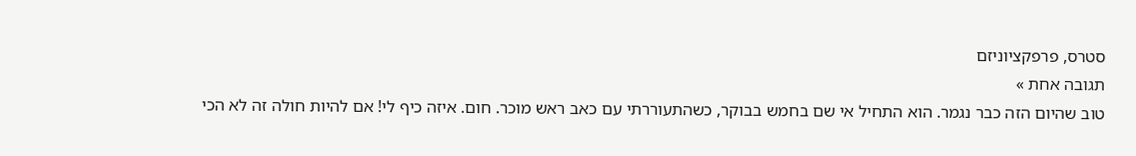סטרס, פרפקציוניזם
תגובה אחת »
טוב שהיום הזה כבר נגמר. הוא התחיל אי שם בחמש בבוקר, כשהתעוררתי עם כאב ראש מוכר. חום. איזה כיף לי! אם להיות חולה זה לא הכי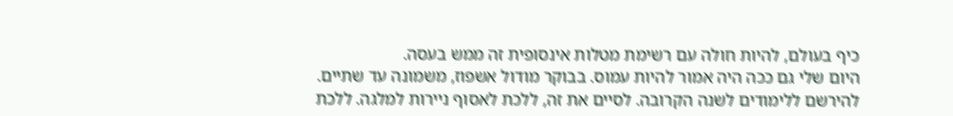כיף בעולם, להיות חולה עם רשימת מטלות אינסופית זה ממש בעסה.
היום שלי גם ככה היה אמור להיות עמוס. בבוקר מודול אשפוז, משמונה עד שתיים. להירשם ללימודים לשנה הקרובה. לסיים את זה, ללכת לאסוף ניירות למלגה. ללכת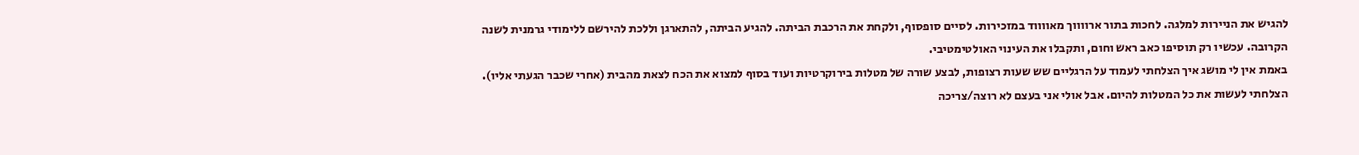להגיש את הניירות למלגה. לחכות בתור ארווווך מאווווד במזכירות. לסיים סופסוף, ולקחת את הרכבת הביתה. להגיע הביתה, להתארגן וללכת להירשם ללימודי גרמנית לשנה הקרובה. עכשיו רק תוסיפו כאב ראש וחום, ותקבלו את העינוי האולטימטיבי.
באמת אין לי מושג איך הצלחתי לעמוד על הרגליים שש שעות רצופות, לבצע שורה של מטלות בירוקרטיות ועוד בסוף למצוא את הכח לצאת מהבית (אחרי שכבר הגעתי אליו).
הצלחתי לעשות את כל המטלות להיום. אבל אולי אני בעצם לא רוצה/צריכה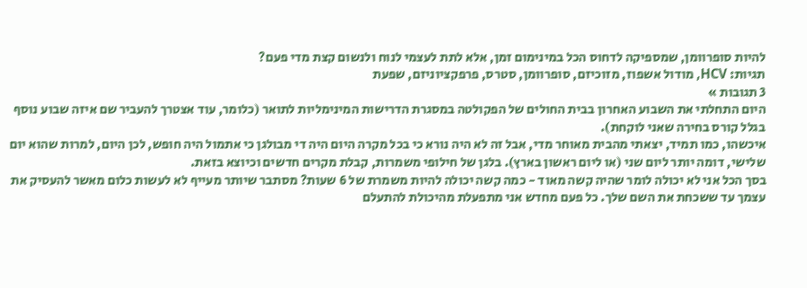להיות סופרוומן, שמספיקה לדחוס הכל במינימום זמן, אלא לתת לעצמי לנוח ולנשום קצת מדי פעם?
תגיות: HCV, מודול אשפוז, מזוכיזם, סופרוומן, סטרס, פרפקציוניזם, שפעת
3 תגובות »
היום התחלתי את השבוע האחרון בבית החולים של הפקולטה במסגרת הדרישות המינימליות לתואר (כלומר, עוד אצטרך להעביר שם איזה שבוע נוסף בגלל קורס בחירה שאני לוקחת).
איכשהו, כמו תמיד, יצאתי מהבית מאוחר מדי, אבל זה לא היה נורא כי בכל מקרה היום היה די מבולגן כי אתמול היה חופש, לכן היום, למרות שהוא יום שלישי, דומה יותר ליום שני (או ליום ראשון בארץ). בלגן של חילופי משמרות, קבלת מקרים חדשים וכיוצא בזאת.
בסך הכל אני לא יכולה לומר שהיה קשה מאוד - כמה קשה יכולה להיות משמרת של 6 שעות? מסתבר שיותר מעייף לא לעשות כלום מאשר להעסיק את עצמך עד ששכחת את השם שלך. כל פעם מחדש אני מתפעלת מהיכולת להתעלם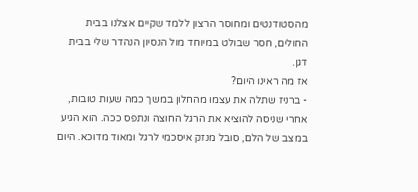מהסטודנטים ומחוסר הרצון ללמד שקיים אצלנו בבית החולים, חסר שבולט במיוחד מול הנסיון הנהדר שלי בבית דגן.
אז מה ראינו היום?
- ברניז שתלה את עצמו מהחלון במשך כמה שעות טובות, אחרי שניסה להוציא את הרגל החוצה ונתפס ככה. הוא הגיע במצב של הלם, סובל מנזק איסכמי לרגל ומאוד מדוכא. היום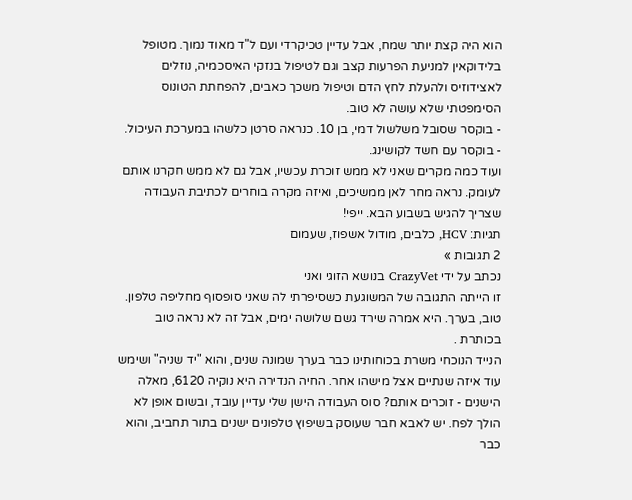הוא היה קצת יותר שמח, אבל עדיין טכיקרדי ועם ל"ד מאוד נמוך. מטופל בלידוקאין למניעת הפרעות קצב וגם לטיפול בנזקי האיסכמיה, נוזלים לאצידוזיס ולהעלת לחץ הדם וטיפול משכך כאבים, להפחתת הטונוס הסימפטתי שלא עושה לא טוב.
- בוקסר שסובל משלשול דמי, בן 10. כנראה סרטן כלשהו במערכת העיכול.
- בוקסר עם חשד לקושינג.
ועוד כמה מקרים שאני לא ממש זוכרת עכשיו, אבל גם לא ממש חקרנו אותם לעומק. נראה מחר לאן ממשיכים, ואיזה מקרה בוחרים לכתיבת העבודה שצריך להגיש בשבוע הבא. ייפי!
תגיות: HCV, כלבים, מודול אשפוז, שעמום
2 תגובות »
נכתב על ידי CrazyVet בנושא הזוגי ואני
זו הייתה התגובה של המשוגעת כשסיפרתי לה שאני סופסוף מחליפה טלפון. טוב, בערך. היא אמרה שירד גשם שלושה ימים, אבל זה לא נראה טוב בכותרת .
הנייד הנוכחי משרת בכוחותינו כבר בערך שמונה שנים, והוא "יד שניה" ושימש עוד איזה שנתיים אצל מישהו אחר. החיה הנדירה היא נוקיה 6120, מאלה הישנים - זוכרים אותם? סוס העבודה הישן שלי עדיין עובד, ובשום אופן לא הולך לפח. יש לאבא חבר שעוסק בשיפוץ טלפונים ישנים בתור תחביב, והוא כבר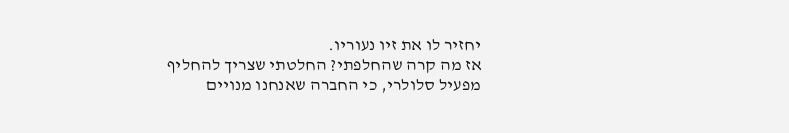יחזיר לו את זיו נעוריו.
אז מה קרה שהחלפתי? החלטתי שצריך להחליף מפעיל סלולרי, כי החברה שאנחנו מנויים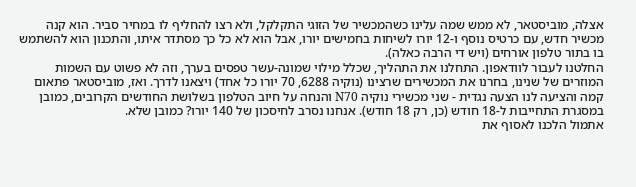אצלה, מוביסטאר, לא ממש שמה עלינו כשהמכשיר של הזוגי התקלקל, ולא רצו להחליף לו במחיר סביר. הוא קנה מכשיר חדש, עם כרטיס נוסף ו-12 יורו לשיחות בחמישים יורו, אבל הוא לא כל כך מסתדר איתו, והתכנון הוא להשתמש בו בתור טלפון אורחים (ויש די הרבה כאלה).
החלטנו לעבור לוודאפון. התחלנו את התהליך, שכלל מילוי שמונה-עשר טפסים בערך, וזה לא פשוט עם השמות המוזרים של שנינו, בחרנו את המכשירים שרצינו (נוקיה 6288, 70 יורו כל אחד) ויצאנו לדרך. ואז, מוביסטאר פתאום קמה והציעה לנו הצעה נגדית - שני מכשירי נוקיה N70 והנחה על חיוב הטלפון בשלושת החודשים הקרובים, כמובן במסגרת התחייבות ל-18 חודש (כן, רק 18 חודש). אנחנו נסרב לחיסכון של 140 יורו? כמובן שלא.
אתמול הלכנו לאסוף את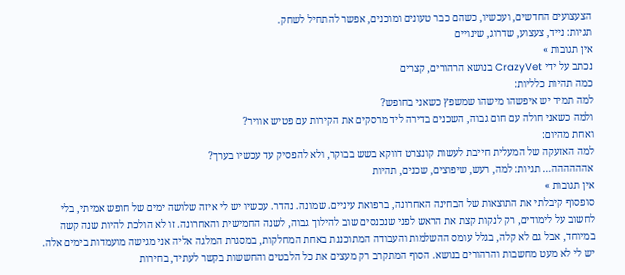הצעצועים החדשים, ועכשיו, כשהם כבר טעונים ומוכנים, אפשר להתחיל לשחק.
תגיות: נייד, צעצוע, שדרוג, שינויים
אין תגובות »
נכתב על ידי CrazyVet בנושא הרהורים, קצרים
כמה תהיות כלליות:
למה תמיד יש איפשהו מישהו שמשפץ כשאני בחופש?
ולמה כשאני חולה עם חום גבוה, השכנים בדירה ליד מרסקים את הקירות עם פטיש אוויר?
ואחת מהיום:
למה האזעקה של המעלית חייבת לעשות קונצרט דווקא בשש בבוקר, ולא להפסיק עד עכשיו בערך?
אהההההה… תגיות: למה, רעש, שיפוצים, שכנים, תהיות
אין תגובות »
סופסוף קיבלתי את התוצאות של הבחינה האחרונה, ברפואת עיניים. שמונה. נהדר. עכשיו יש לי איזה שלושה ימים של חופש אמיתי, בלי לחשוב על לימודים, רק לנקות קצת את הראש לפני שנכנסים שוב להילוך גבוה, לשנה החמישית והאחרונה. זו לא הולכת להיות שנה קשה במיוחד, אבל גם לא קלה, בגלל עומס ההשלמות והעבודה המתוכננת באחת המחלקות, במסגרת המלגה אליה אני מגישה מועמדות בימים אלה.
יש לי לא מעט מחשבות והרהורים בנושא. הסוף המתקרב רק מעצים את כל הלבטים והחששות בקשר לעתיד, בחירות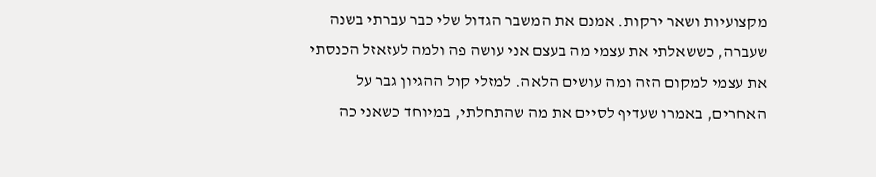מקצועיות ושאר ירקות. אמנם את המשבר הגדול שלי כבר עברתי בשנה שעברה, כששאלתי את עצמי מה בעצם אני עושה פה ולמה לעזאזל הכנסתי את עצמי למקום הזה ומה עושים הלאה. למזלי קול ההגיון גבר על האחרים, באמרו שעדיף לסיים את מה שהתחלתי, במיוחד כשאני כה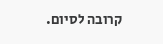קרובה לסיום.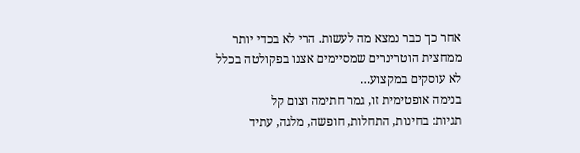אחר כך כבר נמצא מה לעשות. הרי לא בכדי יותר ממחצית הוטרינרים שמסיימים אצנו בפקולטה בכלל לא עוסקים במקצוע…
בנימה אופטימית זו, גמר חתימה וצום קל
תגיות: בחינות, התחלות, חופשה, מלגה, עתיד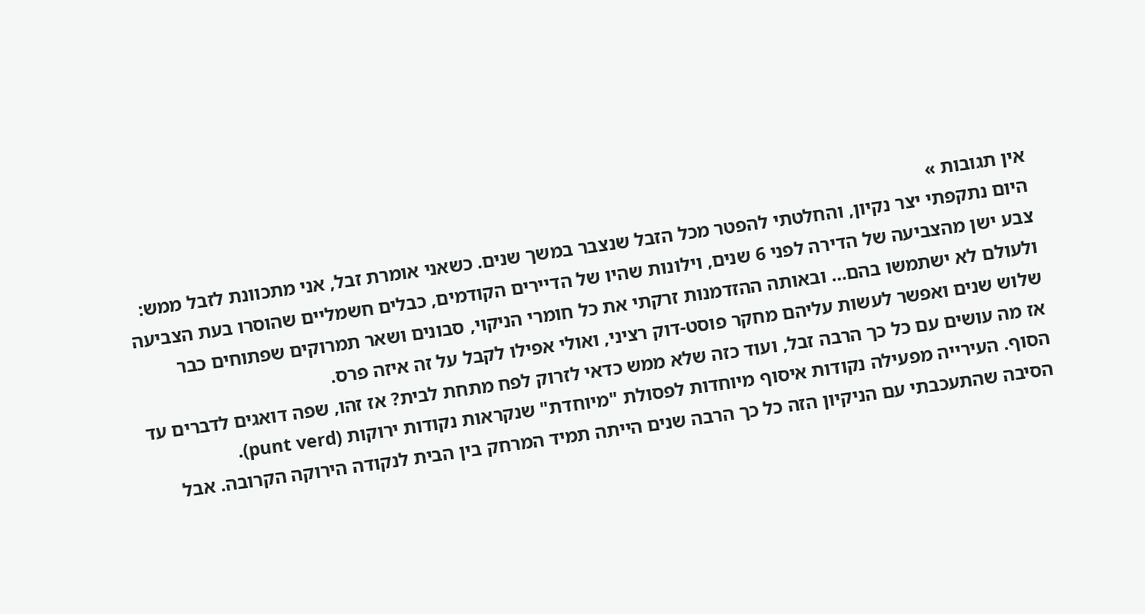אין תגובות »
היום נתקפתי יצר נקיון, והחלטתי להפטר מכל הזבל שנצבר במשך שנים. כשאני אומרת זבל, אני מתכוונת לזבל ממש: צבע ישן מהצביעה של הדירה לפני 6 שנים, וילונות שהיו של הדיירים הקודמים, כבלים חשמליים שהוסרו בעת הצביעה ולעולם לא ישתמשו בהם… ובאותה ההזדמנות זרקתי את כל חומרי הניקוי, סבונים ושאר תמרוקים שפתוחים כבר שלוש שנים ואפשר לעשות עליהם מחקר פוסט-דוק רציני, ואולי אפילו לקבל על זה איזה פרס.
אז מה עושים עם כל כך הרבה זבל, ועוד כזה שלא ממש כדאי לזרוק לפח מתחת לבית? אז זהו, שפה דואגים לדברים עד הסוף. העירייה מפעילה נקודות איסוף מיוחדות לפסולת "מיוחדת" שנקראות נקודות ירוקות (punt verd).
הסיבה שהתעכבתי עם הניקיון הזה כל כך הרבה שנים הייתה תמיד המרחק בין הבית לנקודה הירוקה הקרובה. אבל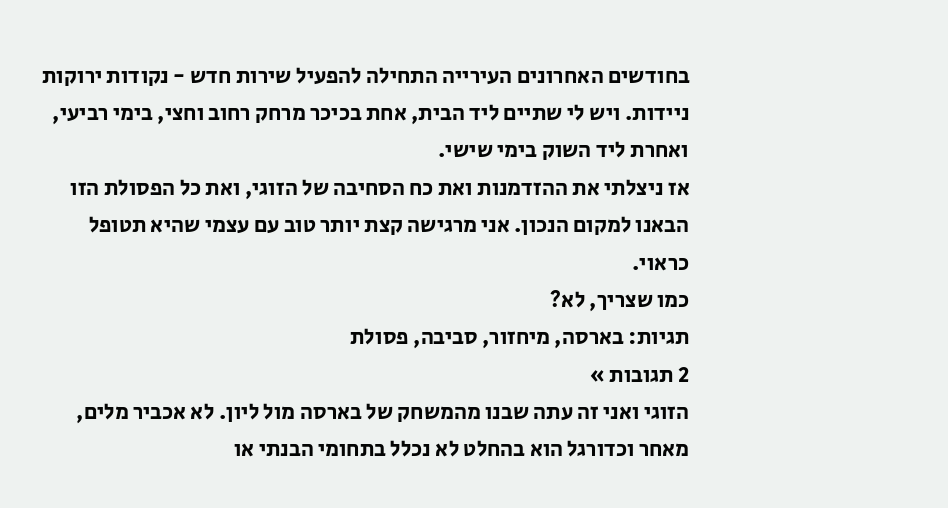בחודשים האחרונים העירייה התחילה להפעיל שירות חדש - נקודות ירוקות ניידות. ויש לי שתיים ליד הבית, אחת בכיכר מרחק רחוב וחצי, בימי רביעי, ואחרת ליד השוק בימי שישי.
אז ניצלתי את ההזדמנות ואת כח הסחיבה של הזוגי, ואת כל הפסולת הזו הבאנו למקום הנכון. אני מרגישה קצת יותר טוב עם עצמי שהיא תטופל כראוי.
כמו שצריך, לא?
תגיות: בארסה, מיחזור, סביבה, פסולת
2 תגובות »
הזוגי ואני זה עתה שבנו מהמשחק של בארסה מול ליון. לא אכביר מלים, מאחר וכדורגל הוא בהחלט לא נכלל בתחומי הבנתי או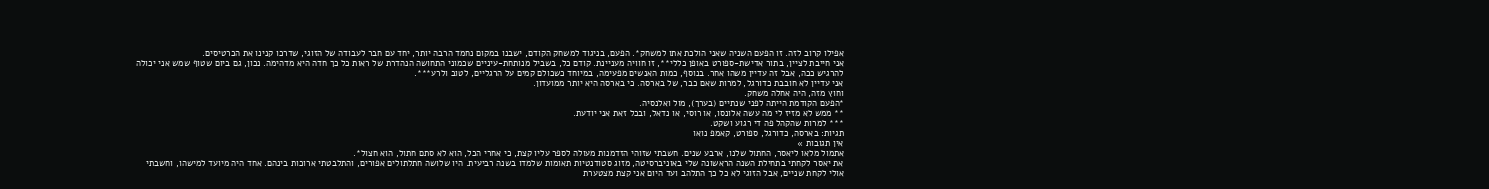אפילו קרוב לזה. זו הפעם השניה שאני הולכת אתו למשחק*. הפעם, בניגוד למשחק הקודם, ישבנו במקום נחמד הרבה יותר, יחד עם חבר לעבודה של הזוגי, שדרכו קנינו את הכרטיסים.
אני חייבת לציין, בתור אדישת-ספורט באופן כללי**, זו חוויה מעניינת. קודם כל, בשביל מנותחת-עיניים שכמוני התחושה הנהדרת של ראות כל כך חדה היא מדהימה. נכון, גם ביום שטוף שמש אני יכולה להרגיש ככה, אבל זה עדיין משהו אחר. בנוסף, כמות האנשים מפעימה, במיוחד כשכולם קמים על הרגליים, לטוב ולרע***.
אני עדיין לא חובבת כדורגל, למרות שאם כבר, של בארסה. כי בארסה היא יותר ממועדון.
וחוץ מזה, היה אחלה משחק.
*הפעם הקודמת הייתה לפני שנתיים (בערך), מול ואלנסיה.
** ממש לא מזיז לי מה עשה אלונסו, או רוסי, או נדאל, ובכל זאת אני יודעת.
*** למרות שהקהל פה די רגוע ושקט.
תגיות: בארסה, כדורגל, ספורט, קאמפ נואו
אין תגובות »
אתמול מלאו ליאסר, החתול שלנו, ארבע שנים. חשבתי שזוהי הזדמנות מעולה לספר עליו קצת, כי אחרי הכל, הוא לא סתם חתול, הוא חצול*.
את יאסר לקחתי בתחילת השנה הראשונה שלי באוניברסיטה, מזוג סטודנטיות תאומות שלמדו בשנה רביעית. היו שלושה חתלתולים אפורים, והתלבטתי ארוכות בינהם. אחד היה מיועד למישהו, וחשבתי אולי לקחת שניים, אבל הזוגי לא כל כך התלהב ועד היום אני קצת מצטערת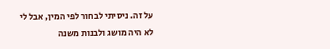על זה. ניסיתי לבחור לפי המין, אבל לי לא היה מושג ולבנות משנה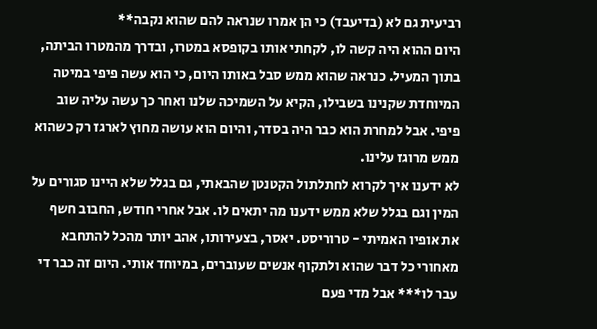רביעית גם לא (בדיעבד) כי הן אמרו שנראה להם שהוא נקבה**
היום ההוא היה קשה לו, לקחתי אותו בקופסא במטרו, ובדרך מהמטרו הביתה, בתוך המעיל. כנראה שהוא ממש סבל באותו היום, כי הוא עשה פיפי במיטה המיוחדת שקנינו בשבילו, הקיא על השמיכה שלנו ואחר כך עשה עליה שוב פיפי. אבל למחרת הוא כבר היה בסדר, והיום הוא עושה מחוץ לארגז רק כשהוא ממש מרוגז עלינו.
לא ידענו איך לקרוא לחתלתול הקטנטן שהבאתי, גם בגלל שלא היינו סגורים על המין וגם בגלל שלא ממש ידענו מה יתאים לו. אבל אחרי חודש, החבוב חשף את אופיו האמיתי - טרוריסט. יאסר, בצעירותו, אהב יותר מהכל להתחבא מאחורי כל דבר שהוא ולתקוף אנשים שעוברים, במיוחד אותי. היום זה כבר די עבר לו*** אבל מדי פעם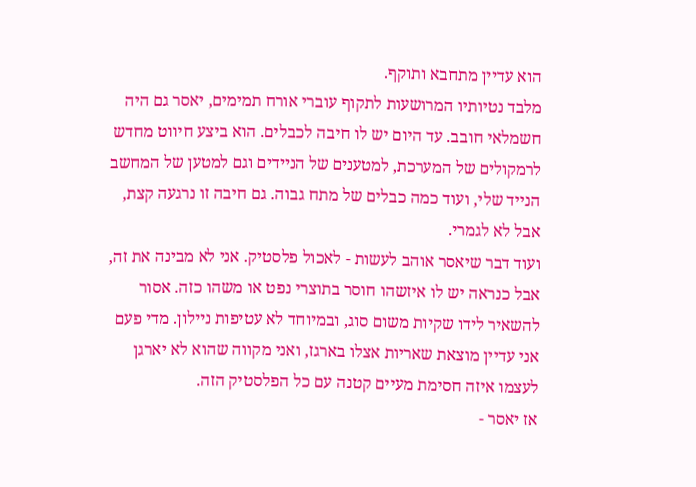הוא עדיין מתחבא ותוקף.
מלבד נטיותיו המרושעות לתקוף עוברי אורח תמימים, יאסר גם היה חשמלאי חובב. עד היום יש לו חיבה לכבלים. הוא ביצע חיווט מחדש לרמקולים של המערכת, למטענים של הניידים וגם למטען של המחשב הנייד שלי, ועוד כמה כבלים של מתח גבוה. גם חיבה זו נרגעה קצת, אבל לא לגמרי.
ועוד דבר שיאסר אוהב לעשות - לאכול פלסטיק. אני לא מבינה את זה, אבל כנראה יש לו איזשהו חוסר בתוצרי נפט או משהו כזה. אסור להשאיר לידו שקיות משום סוג, ובמיוחד לא עטיפות ניילון. מדי פעם אני עדיין מוצאת שאריות אצלו בארגז, ואני מקווה שהוא לא יארגן לעצמו איזה חסימת מעיים קטנה עם כל הפלסטיק הזה.
אז יאסר -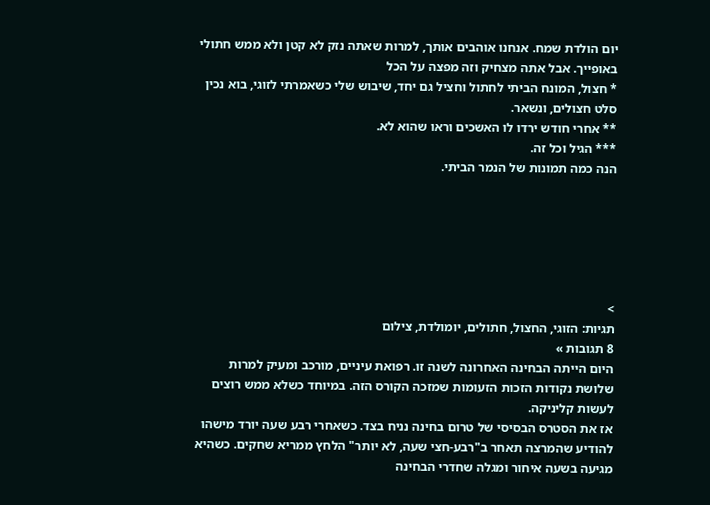יום הולדת שמח. אנחנו אוהבים אותך, למרות שאתה נזק לא קטן ולא ממש חתולי באופייך. אבל אתה מצחיק וזה מפצה על הכל
* חצול, המונח הביתי לחתול וחציל גם יחד, שיבוש שלי כשאמרתי לזוגי, בוא נכין סלט חצולים, ונשאר.
** אחרי חודש ירדו לו האשכים וראו שהוא לא.
*** הגיל וכל זה.
הנה כמה תמונות של הנמר הביתי.






>
תגיות: הזוגי, החצול, חתולים, יומולדת, צילום
8 תגובות »
היום הייתה הבחינה האחרונה לשנה זו. רפואת עיניים, מורכב ומעיק למרות שלושת נקודות הזכות הזעומות שמזכה הקורס הזה. במיוחד כשלא ממש רוצים לעשות קליניקה.
אז את הסטרס הבסיסי של טרום בחינה נניח בצד. כשאחרי רבע שעה יורד מישהו להודיע שהמרצה תאחר ב"רבע-חצי שעה, לא יותר" הלחץ ממריא שחקים. כשהיא מגיעה בשעה איחור ומגלה שחדרי הבחינה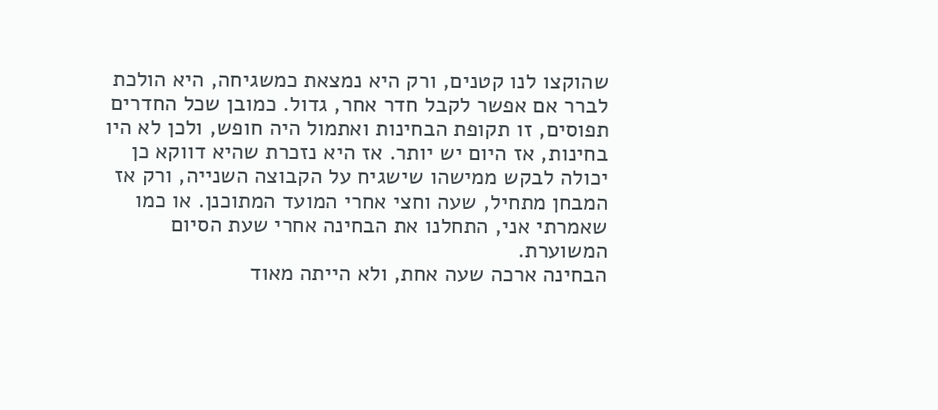שהוקצו לנו קטנים, ורק היא נמצאת כמשגיחה, היא הולכת לברר אם אפשר לקבל חדר אחר, גדול. כמובן שכל החדרים תפוסים, זו תקופת הבחינות ואתמול היה חופש, ולכן לא היו בחינות, אז היום יש יותר. אז היא נזכרת שהיא דווקא כן יכולה לבקש ממישהו שישגיח על הקבוצה השנייה, ורק אז המבחן מתחיל, שעה וחצי אחרי המועד המתוכנן. או כמו שאמרתי אני, התחלנו את הבחינה אחרי שעת הסיום המשוערת.
הבחינה ארכה שעה אחת, ולא הייתה מאוד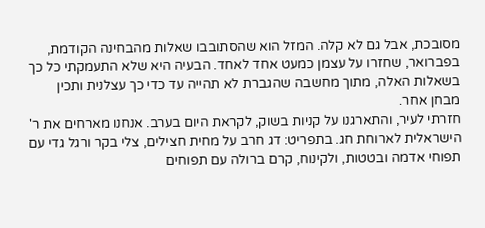מסובכת, אבל גם לא קלה. המזל הוא שהסתובבו שאלות מהבחינה הקודמת, בפברואר, שחזרו על עצמן כמעט אחד לאחד. הבעיה היא שלא התעמקתי כל כך בשאלות האלה, מתוך מחשבה שהגברת לא תהייה עד כדי כך עצלנית ותכין מבחן אחר.
חזרתי לעיר, והתארגנו על קניות בשוק, לקראת היום בערב. אנחנו מארחים את ר' הישראלית לארוחת חג. בתפריט: דג חרב על מחית חצילים, צלי בקר ורגל גדי עם תפוחי אדמה ובטטות, ולקינוח, קרם ברולה עם תפוחים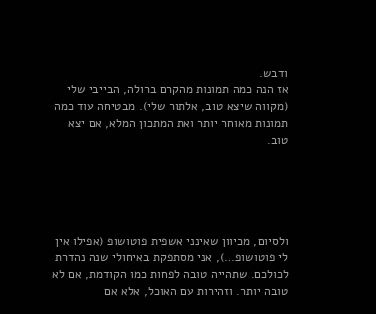ודבש.
אז הנה כמה תמונות מהקרם ברולה, הבייבי שלי (מקווה שיצא טוב, אלתור שלי). מבטיחה עוד כמה תמונות מאוחר יותר ואת המתכון המלא, אם יצא טוב.





ולסיום, מכיוון שאינני אשפית פוטושופ (אפילו אין לי פוטושופ…), אני מסתפקת באיחולי שנה נהדרת לכולכם. שתהייה טובה לפחות כמו הקודמת, אם לא טובה יותר. וזהירות עם האוכל, אלא אם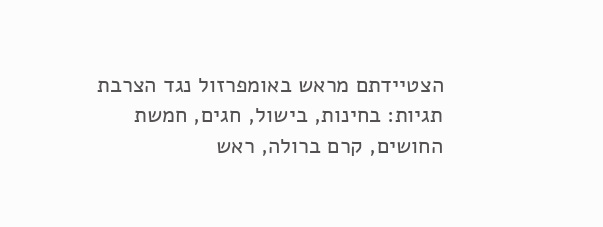הצטיידתם מראש באומפרזול נגד הצרבת
תגיות: בחינות, בישול, חגים, חמשת החושים, קרם ברולה, ראש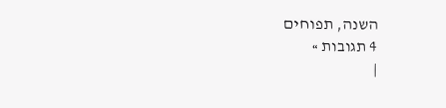השנה, תפוחים
4 תגובות »
|